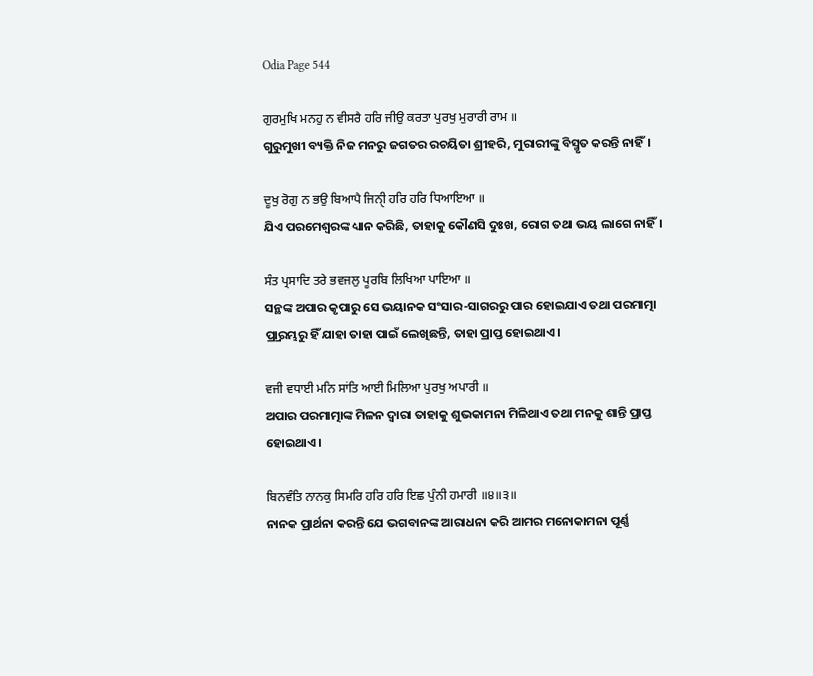Odia Page 544

ਗੁਰਮੁਖਿ ਮਨਹੁ ਨ ਵੀਸਰੈ ਹਰਿ ਜੀਉ ਕਰਤਾ ਪੁਰਖੁ ਮੁਰਾਰੀ ਰਾਮ ॥
ଗୁରୁମୁଖୀ ବ୍ୟକ୍ତି ନିଜ ମନରୁ ଜଗତର ରଚୟିତା ଶ୍ରୀହରି, ମୁରାରୀଙ୍କୁ ବିସ୍ମୃତ କରନ୍ତି ନାହିଁ।

ਦੂਖੁ ਰੋਗੁ ਨ ਭਉ ਬਿਆਪੈ ਜਿਨੑੀ ਹਰਿ ਹਰਿ ਧਿਆਇਆ ॥
ଯିଏ ପରମେଶ୍ଵରଙ୍କ ଧ୍ୟାନ କରିଛି, ତାହାକୁ କୌଣସି ଦୁଃଖ, ରୋଗ ତଥା ଭୟ ଲାଗେ ନାହିଁ।

ਸੰਤ ਪ੍ਰਸਾਦਿ ਤਰੇ ਭਵਜਲੁ ਪੂਰਬਿ ਲਿਖਿਆ ਪਾਇਆ ॥
ସନ୍ଥଙ୍କ ଅପାର କୃପାରୁ ସେ ଭୟାନକ ସଂସାର-ସାଗରରୁ ପାର ହୋଇଯାଏ ତଥା ପରମାତ୍ମା ପ୍ର୍ରାରମ୍ଭରୁ ହିଁ ଯାହା ତାହା ପାଇଁ ଲେଖିଛନ୍ତି, ତାହା ପ୍ରାପ୍ତ ହୋଇଥାଏ।

ਵਜੀ ਵਧਾਈ ਮਨਿ ਸਾਂਤਿ ਆਈ ਮਿਲਿਆ ਪੁਰਖੁ ਅਪਾਰੀ ॥
ଅପାର ପରମାତ୍ମାଙ୍କ ମିଳନ ଦ୍ଵାରା ତାହାକୁ ଶୁଭକାମନା ମିଳିଥାଏ ତଥା ମନକୁ ଶାନ୍ତି ପ୍ରାପ୍ତ ହୋଇଥାଏ।

ਬਿਨਵੰਤਿ ਨਾਨਕੁ ਸਿਮਰਿ ਹਰਿ ਹਰਿ ਇਛ ਪੁੰਨੀ ਹਮਾਰੀ ॥੪॥੩॥
ନାନକ ପ୍ରାର୍ଥନା କରନ୍ତି ଯେ ଭଗବାନଙ୍କ ଆରାଧନା କରି ଆମର ମନୋକାମନା ପୂର୍ଣ୍ଣ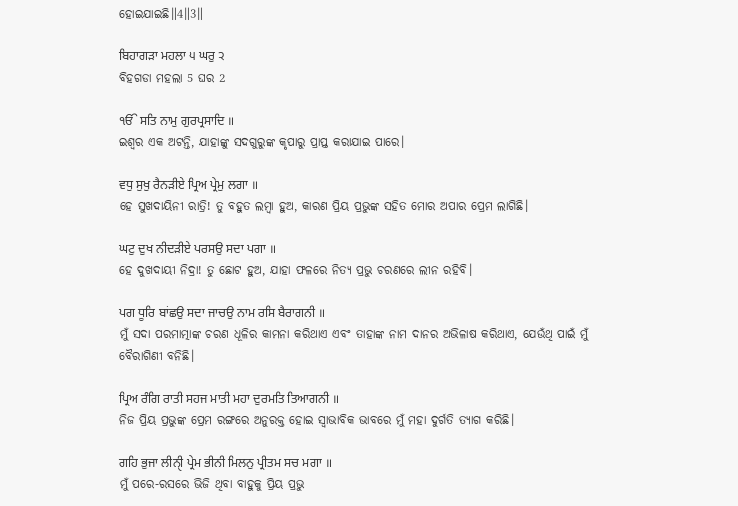ହୋଇଯାଇଛି॥4॥3॥

ਬਿਹਾਗੜਾ ਮਹਲਾ ੫ ਘਰੁ ੨
ବିହଗଡା ମହଲା 5 ଘର 2

ੴ ਸਤਿ ਨਾਮੁ ਗੁਰਪ੍ਰਸਾਦਿ ॥
ଇଶ୍ଵର ଏକ ଅଟନ୍ତି, ଯାହାଙ୍କୁ ସଦଗୁରୁଙ୍କ କୃପାରୁ ପ୍ରାପ୍ତ କରାଯାଇ ପାରେ।

ਵਧੁ ਸੁਖੁ ਰੈਨੜੀਏ ਪ੍ਰਿਅ ਪ੍ਰੇਮੁ ਲਗਾ ॥
ହେ ସୁଖଦାୟିନୀ ରାତ୍ରି! ତୁ ବହୁତ ଲମ୍ବା ହୁଅ, କାରଣ ପ୍ରିୟ ପ୍ରଭୁଙ୍କ ସହିତ ମୋର ଅପାର ପ୍ରେମ ଲାଗିଛି।

ਘਟੁ ਦੁਖ ਨੀਦੜੀਏ ਪਰਸਉ ਸਦਾ ਪਗਾ ॥
ହେ ଦୁଖଦାୟୀ ନିଦ୍ରା! ତୁ ଛୋଟ ହୁଅ, ଯାହା ଫଳରେ ନିତ୍ୟ ପ୍ରଭୁ ଚରଣରେ ଲୀନ ରହିବି।

ਪਗ ਧੂਰਿ ਬਾਂਛਉ ਸਦਾ ਜਾਚਉ ਨਾਮ ਰਸਿ ਬੈਰਾਗਨੀ ॥
ମୁଁ ସଦା ପରମାତ୍ମାଙ୍କ ଚରଣ ଧୂଳିର କାମନା କରିଥାଏ ଏବଂ ତାହାଙ୍କ ନାମ ଦାନର ଅଭିଳାଷ କରିଥାଏ, ଯେଉଁଥି ପାଇଁ ମୁଁ ବୈରାଗିଣୀ ବନିଛି।

ਪ੍ਰਿਅ ਰੰਗਿ ਰਾਤੀ ਸਹਜ ਮਾਤੀ ਮਹਾ ਦੁਰਮਤਿ ਤਿਆਗਨੀ ॥
ନିଜ ପ୍ରିୟ ପ୍ରଭୁଙ୍କ ପ୍ରେମ ରଙ୍ଗରେ ଅନୁରକ୍ତ ହୋଇ ସ୍ଵାଭାବିକ ଭାବରେ ମୁଁ ମହା ଦୁର୍ଗତି ତ୍ୟାଗ କରିଛି।

ਗਹਿ ਭੁਜਾ ਲੀਨੑੀ ਪ੍ਰੇਮ ਭੀਨੀ ਮਿਲਨੁ ਪ੍ਰੀਤਮ ਸਚ ਮਗਾ ॥
ମୁଁ ପରେ-ରସରେ ଭିଜି ଥିବା ବାହୁକୁ ପ୍ରିୟ ପ୍ରଭୁ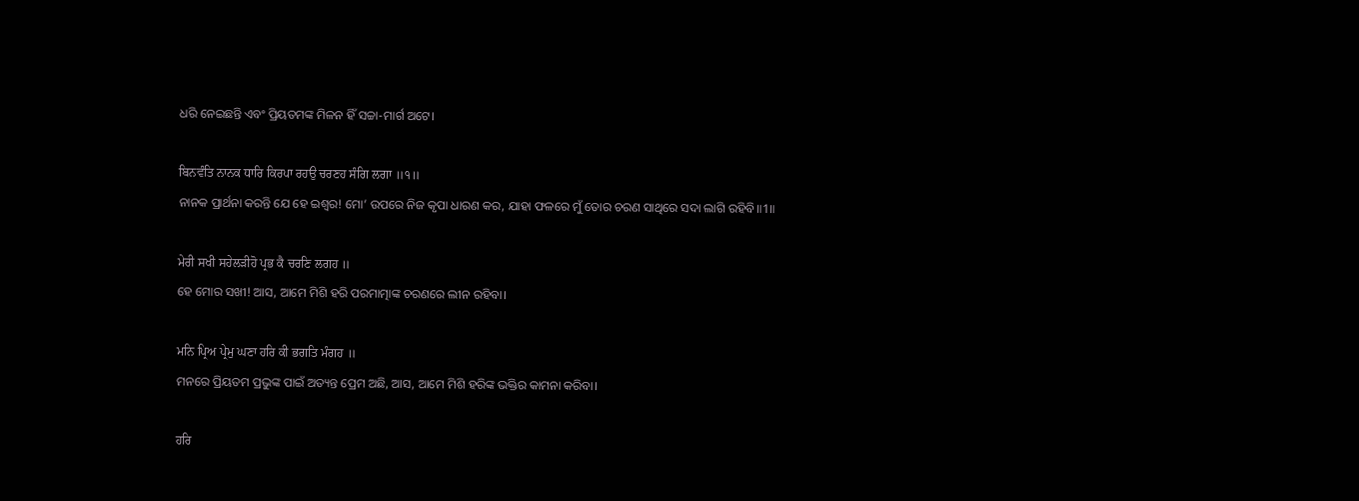ଧରି ନେଇଛନ୍ତି ଏବଂ ପ୍ରିୟତମଙ୍କ ମିଳନ ହିଁ ସଚ୍ଚା-ମାର୍ଗ ଅଟେ।

ਬਿਨਵੰਤਿ ਨਾਨਕ ਧਾਰਿ ਕਿਰਪਾ ਰਹਉ ਚਰਣਹ ਸੰਗਿ ਲਗਾ ॥੧॥
ନାନକ ପ୍ରାର୍ଥନା କରନ୍ତି ଯେ ହେ ଇଶ୍ଵର! ମୋ’ ଉପରେ ନିଜ କୃପା ଧାରଣ କର, ଯାହା ଫଳରେ ମୁଁ ତୋର ଚରଣ ସାଥିରେ ସଦା ଲାଗି ରହିବି॥1॥

ਮੇਰੀ ਸਖੀ ਸਹੇਲੜੀਹੋ ਪ੍ਰਭ ਕੈ ਚਰਣਿ ਲਗਹ ॥
ହେ ମୋର ସଖୀ! ଆସ, ଆମେ ମିଶି ହରି ପରମାତ୍ମାଙ୍କ ଚରଣରେ ଲୀନ ରହିବା।

ਮਨਿ ਪ੍ਰਿਅ ਪ੍ਰੇਮੁ ਘਣਾ ਹਰਿ ਕੀ ਭਗਤਿ ਮੰਗਹ ॥
ମନରେ ପ୍ରିୟତମ ପ୍ରଭୁଙ୍କ ପାଇଁ ଅତ୍ୟନ୍ତ ପ୍ରେମ ଅଛି, ଆସ, ଆମେ ମିଶି ହରିଙ୍କ ଭକ୍ତିର କାମନା କରିବା।

ਹਰਿ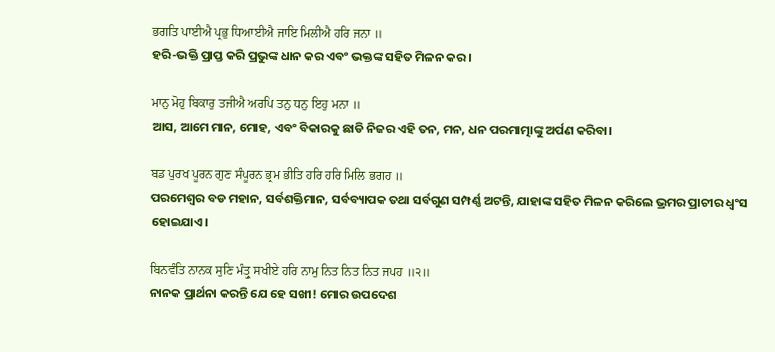ਭਗਤਿ ਪਾਈਐ ਪ੍ਰਭੁ ਧਿਆਈਐ ਜਾਇ ਮਿਲੀਐ ਹਰਿ ਜਨਾ ॥
ହରି-ଭକ୍ତି ପ୍ରାପ୍ତ କରି ପ୍ରଭୁଙ୍କ ଧାନ କର ଏବଂ ଭକ୍ତଙ୍କ ସହିତ ମିଳନ କର।

ਮਾਨੁ ਮੋਹੁ ਬਿਕਾਰੁ ਤਜੀਐ ਅਰਪਿ ਤਨੁ ਧਨੁ ਇਹੁ ਮਨਾ ॥
ଆସ, ଆମେ ମାନ, ମୋହ, ଏବଂ ବିକାରକୁ ଛାଡି ନିଜର ଏହି ତନ, ମନ, ଧନ ପରମାତ୍ମାଙ୍କୁ ଅର୍ପଣ କରିବା।

ਬਡ ਪੁਰਖ ਪੂਰਨ ਗੁਣ ਸੰਪੂਰਨ ਭ੍ਰਮ ਭੀਤਿ ਹਰਿ ਹਰਿ ਮਿਲਿ ਭਗਹ ॥
ପରମେଶ୍ଵର ବଡ ମହାନ, ସର୍ବଶକ୍ତିମାନ, ସର୍ବବ୍ୟାପକ ତଥା ସର୍ବଗୁଣ ସମ୍ପର୍ଣ୍ଣ ଅଟନ୍ତି, ଯାହାଙ୍କ ସହିତ ମିଳନ କରିଲେ ଭ୍ରମର ପ୍ରାଚୀର ଧ୍ଵଂସ ହୋଇଯାଏ।

ਬਿਨਵੰਤਿ ਨਾਨਕ ਸੁਣਿ ਮੰਤ੍ਰੁ ਸਖੀਏ ਹਰਿ ਨਾਮੁ ਨਿਤ ਨਿਤ ਨਿਤ ਜਪਹ ॥੨॥
ନାନକ ପ୍ରାର୍ଥନା କରନ୍ତି ଯେ ହେ ସଖୀ! ମୋର ଉପଦେଶ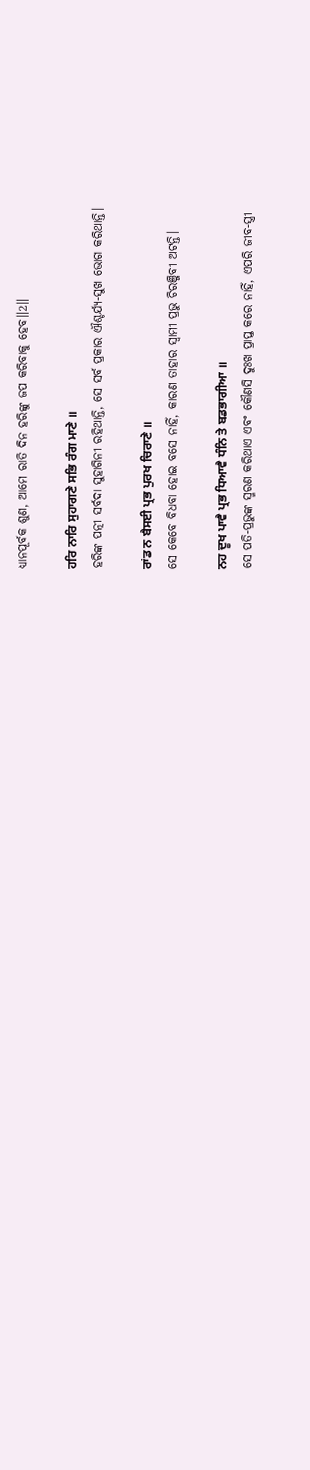ଧ୍ୟାନପୂର୍ବକ ଶୁଣ, ଆମେ ରାତି ଦିନ ହରିଙ୍କୁ ଜପ କରିବାକୁ ହେବ॥2॥

ਹਰਿ ਨਾਰਿ ਸੁਹਾਗਣੇ ਸਭਿ ਰੰਗ ਮਾਣੇ ॥
ହରିଙ୍କ ପତ୍ନୀ ସର୍ବଦା ସୁହାଗିନୀ ରହିଥାନ୍ତି, ସେ ସର୍ବ ପ୍ରକାର ଐଶ୍ଚର୍ଯ୍ୟ-ସୁଖ ଭୋଗ କରିଥାନ୍ତି।

ਰਾਂਡ ਨ ਬੈਸਈ ਪ੍ਰਭ ਪੁਰਖ ਚਿਰਾਣੇ ॥
ସେ କେବେ ବିଧବା ହୋଇ ବସେ ନାହିଁ, କାରଣ ତାହାର ସ୍ଵାମୀ ପ୍ରଭୁ ଚିରଞ୍ଜିବୀ ଅଟନ୍ତି।

ਨਹ ਦੂਖ ਪਾਵੈ ਪ੍ਰਭ ਧਿਆਵੈ ਧੰਨਿ ਤੇ ਬਡਭਾਗੀਆ ॥
ସେ ପତି-ପ୍ରଭୁଙ୍କ ସ୍ମରଣ କରିଥାଏ ଏବଂ କୌଣସି ଦୁଃଖ ପ୍ରାପ୍ତ କରେ ନାହିଁ, ଏପରି ଜୀବ-ସ୍ତ୍ରୀ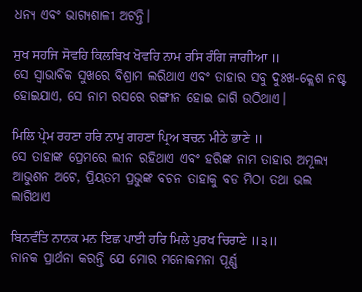ଧନ୍ୟ ଏବଂ ଭାଗ୍ୟଶାଳୀ ଅଟନ୍ତି।

ਸੁਖ ਸਹਜਿ ਸੋਵਹਿ ਕਿਲਬਿਖ ਖੋਵਹਿ ਨਾਮ ਰਸਿ ਰੰਗਿ ਜਾਗੀਆ ॥
ସେ ସ୍ଵାଭାବିକ ସୁଖରେ ବିଶ୍ରାମ ଲରିଥାଏ ଏବଂ ତାହାର ସବୁ ଦୁଃଖ-କ୍ଲେଶ ନଷ୍ଟ ହୋଇଯାଏ, ସେ ନାମ ରସରେ ରଙ୍ଗୀନ ହୋଇ ଜାଗି ଉଠିଥାଏ।

ਮਿਲਿ ਪ੍ਰੇਮ ਰਹਣਾ ਹਰਿ ਨਾਮੁ ਗਹਣਾ ਪ੍ਰਿਅ ਬਚਨ ਮੀਠੇ ਭਾਣੇ ॥
ସେ ତାହାଙ୍କ ପ୍ରେମରେ ଲୀନ ରହିଥାଏ ଏବଂ ହରିଙ୍କ ନାମ ତାହାର ଅମୂଲ୍ୟ ଆଭୁଶନ ଅଟେ, ପ୍ରିୟତମ ପ୍ରଭୁଙ୍କ ବଚନ ତାହାକୁ ବଡ ମିଠା ତଥା ଭଲ ଲାଗିଥାଏ

ਬਿਨਵੰਤਿ ਨਾਨਕ ਮਨ ਇਛ ਪਾਈ ਹਰਿ ਮਿਲੇ ਪੁਰਖ ਚਿਰਾਣੇ ॥੩॥
ନାନକ ପ୍ରାର୍ଥନା କରନ୍ତି ଯେ ମୋର ମନୋକମନା ପୂର୍ଣ୍ଣ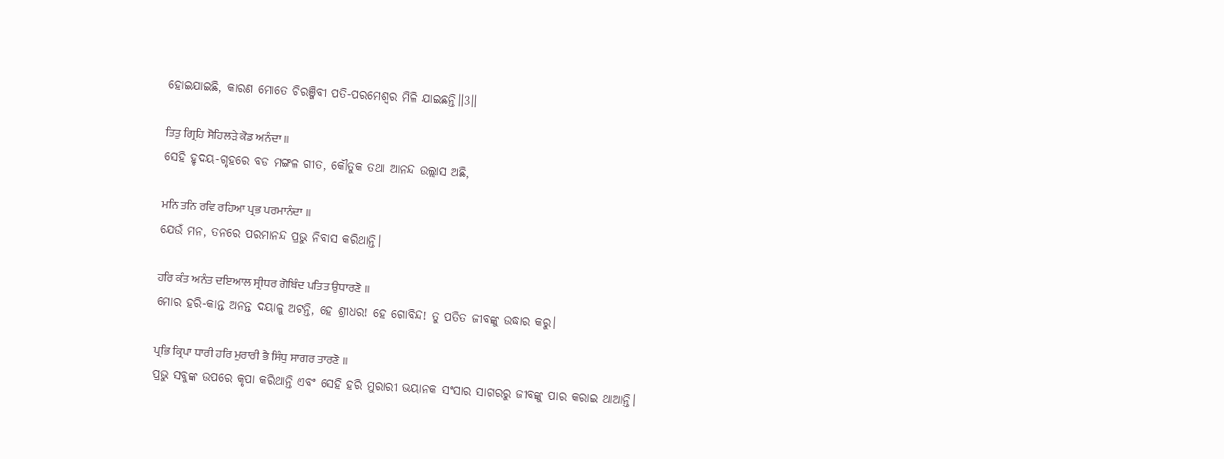ହୋଇଯାଇଛି, କାରଣ ମୋତେ ଚିରଞ୍ଜିବୀ ପତି-ପରମେଶ୍ଵର ମିଳି ଯାଇଛନ୍ତି॥3॥

ਤਿਤੁ ਗ੍ਰਿਹਿ ਸੋਹਿਲੜੇ ਕੋਡ ਅਨੰਦਾ ॥
ସେହି ହୃଦୟ-ଗୃହରେ ବଡ ମଙ୍ଗଳ ଗୀତ, କୌତୁକ ତଥା ଆନନ୍ଦ ଉଲ୍ଲାସ ଅଛି,

ਮਨਿ ਤਨਿ ਰਵਿ ਰਹਿਆ ਪ੍ਰਭ ਪਰਮਾਨੰਦਾ ॥
ଯେଉଁ ମନ, ତନରେ ପରମାନନ୍ଦ ପ୍ରଭୁ ନିବାସ କରିଥାନ୍ତି।

ਹਰਿ ਕੰਤ ਅਨੰਤ ਦਇਆਲ ਸ੍ਰੀਧਰ ਗੋਬਿੰਦ ਪਤਿਤ ਉਧਾਰਣੋ ॥
ମୋର ହରି-କାନ୍ତ ଅନନ୍ତ ଦୟାଳୁ ଅଟନ୍ତି, ହେ ଶ୍ରୀଧର! ହେ ଗୋବିନ୍ଦ! ତୁ ପତିତ ଜୀବଙ୍କୁ ଉଦ୍ଧାର କରୁ।

ਪ੍ਰਭਿ ਕ੍ਰਿਪਾ ਧਾਰੀ ਹਰਿ ਮੁਰਾਰੀ ਭੈ ਸਿੰਧੁ ਸਾਗਰ ਤਾਰਣੋ ॥
ପ୍ରଭୁ ସବୁଙ୍କ ଉପରେ କୃପା କରିଥାନ୍ତି ଏବଂ ସେହି ହରି ମୁରାରୀ ଭୟାନକ ସଂସାର ସାଗରରୁ ଜୀବଙ୍କୁ ପାର କରାଇ ଥାଆନ୍ତି।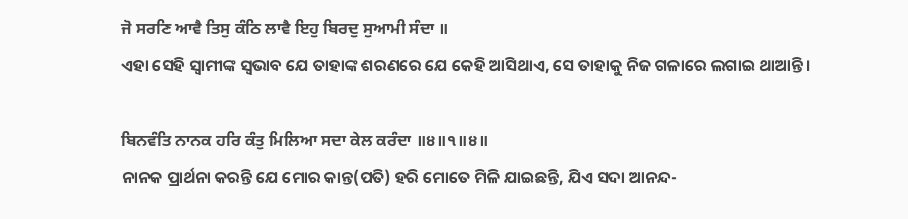ਜੋ ਸਰਣਿ ਆਵੈ ਤਿਸੁ ਕੰਠਿ ਲਾਵੈ ਇਹੁ ਬਿਰਦੁ ਸੁਆਮੀ ਸੰਦਾ ॥
ଏହା ସେହି ସ୍ବାମୀଙ୍କ ସ୍ଵଭାବ ଯେ ତାହାଙ୍କ ଶରଣରେ ଯେ କେହି ଆସିଥାଏ, ସେ ତାହାକୁ ନିଜ ଗଳାରେ ଲଗାଇ ଥାଆନ୍ତି।

ਬਿਨਵੰਤਿ ਨਾਨਕ ਹਰਿ ਕੰਤੁ ਮਿਲਿਆ ਸਦਾ ਕੇਲ ਕਰੰਦਾ ॥੪॥੧॥੪॥
ନାନକ ପ୍ରାର୍ଥନା କରନ୍ତି ଯେ ମୋର କାନ୍ତ(ପତି) ହରି ମୋତେ ମିଳି ଯାଇଛନ୍ତି, ଯିଏ ସଦା ଆନନ୍ଦ-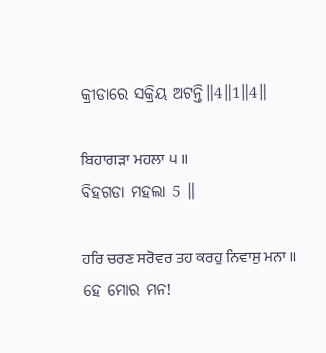କ୍ରୀଡାରେ ସକ୍ରିୟ ଅଟନ୍ତି॥4॥1॥4॥

ਬਿਹਾਗੜਾ ਮਹਲਾ ੫ ॥
ବିହଗଡା ମହଲା 5 ॥

ਹਰਿ ਚਰਣ ਸਰੋਵਰ ਤਹ ਕਰਹੁ ਨਿਵਾਸੁ ਮਨਾ ॥
ହେ ମୋର ମନ!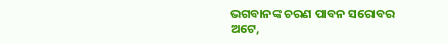ଭଗବାନଙ୍କ ଚରଣ ପାବନ ସରୋବର ଅଟେ,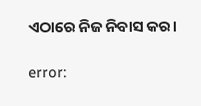ଏଠାରେ ନିଜ ନିବାସ କର।

error: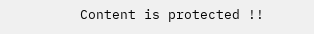Content is protected !!